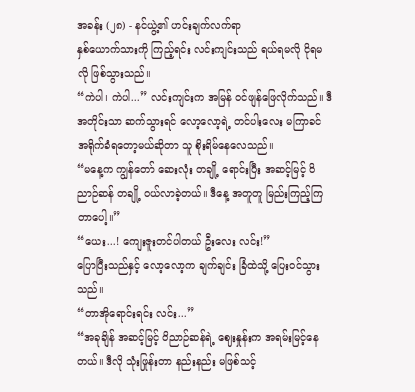အခန်း (၂၈) - နင်ယွဲ့၏ ဟင်းချက်လက်ရာ
နှစ်ယောက်သားကို ကြည့်ရင်း လင်းကျင်းသည် ရယ်ရမလို ငိုရမလို ဖြစ်သွားသည်။
“ကဲပါ၊ ကဲပါ...” လင်းကျင်းက အမြန် ဝင်ဖျန်ဖြေလိုက်သည်။ ဒီအတိုင်းသာ ဆက်သွားရင် လော့လော့ရဲ့ တင်ပါးလေး မကြာခင် အရိုက်ခံရတော့မယ်ဆိုတာ သူ စိုးရိမ်နေလေသည်။
“မနေ့က ကျွန်တော် ဆေးလုံး တချို့ ရောင်းပြီး အဆင့်မြင့် ဝိညာဉ်ဆန် တချို့ ဝယ်လာခဲ့တယ်။ ဒီနေ့ အတူတူ မြည်းကြည့်ကြတာပေါ့။”
“ယေး...! ကျေးဇူးတင်ပါတယ် ဦးလေး လင်း!”
ပြောပြီးသည်နှင့် လော့လော့က ချက်ချင်း ခြံထဲသို့ ပြေးဝင်သွားသည်။
“တာအိုရောင်းရင်း လင်း...”
“အခုချိန် အဆင့်မြင့် ဝိညာဉ်ဆန်ရဲ့ ဈေးနှုန်းက အရမ်းမြင့်နေတယ်။ ဒီလို သုံးဖြုန်းတာ နည်းနည်း မဖြစ်သင့်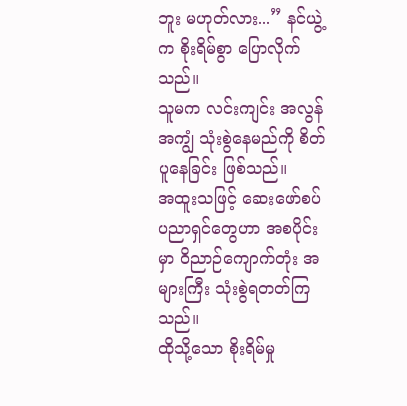ဘူး မဟုတ်လား...” နင်ယွဲ့က စိုးရိမ်စွာ ပြောလိုက်သည်။
သူမက လင်းကျင်း အလွန်အကျွံ သုံးစွဲနေမည်ကို စိတ်ပူနေခြင်း ဖြစ်သည်။
အထူးသဖြင့် ဆေးဖော်စပ်ပညာရှင်တွေဟာ အစပိုင်းမှာ ဝိညာဉ်ကျောက်တုံး အများကြီး သုံးစွဲရတတ်ကြသည်။
ထိုသို့သော စိုးရိမ်မှု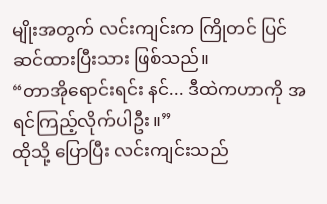မျိုးအတွက် လင်းကျင်းက ကြိုတင် ပြင်ဆင်ထားပြီးသား ဖြစ်သည်။
“တာအိုရောင်းရင်း နင်... ဒီထဲကဟာကို အရင်ကြည့်လိုက်ပါဦး။”
ထိုသို့ ပြောပြီး လင်းကျင်းသည်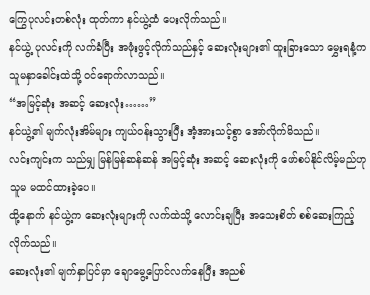ကြွေပုလင်းတစ်လုံး ထုတ်ကာ နင်ယွဲ့ထံ ပေးလိုက်သည်။
နင်ယွဲ့ ပုလင်းကို လက်ခံပြီး အဖုံးဖွင့်လိုက်သည်နှင့် ဆေးလုံးများ၏ ထူးခြားသော မွှေးရနံ့က သူမနှာခေါင်းထဲသို့ ဝင်ရောက်လာသည်။
“အမြင့်ဆုံး အဆင့် ဆေးလုံး……”
နင်ယွဲ့၏ မျက်လုံးအိမ်များ ကျယ်ဝန်းသွားပြီး အံ့အားသင့်စွာ အော်လိုက်မိသည်။
လင်းကျင်းက သည်မျှ မြန်မြန်ဆန်ဆန် အမြင့်ဆုံး အဆင့် ဆေးလုံးကို ဖော်စပ်နိုင်လိမ့်မည်ဟု သူမ မထင်ထားခဲ့ပေ။
ထို့နောက် နင်ယွဲ့က ဆေးလုံးများကို လက်ထဲသို့ လောင်းချပြီး အသေးစိတ် စစ်ဆေးကြည့်လိုက်သည်။
ဆေးလုံး၏ မျက်နှာပြင်မှာ ချောမွေ့ပြောင်လက်နေပြီး အညစ်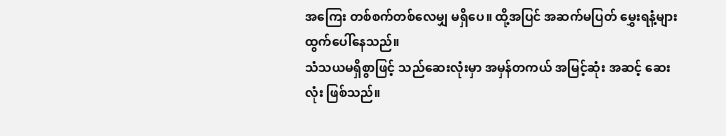အကြေး တစ်စက်တစ်လေမျှ မရှိပေ။ ထို့အပြင် အဆက်မပြတ် မွှေးရနံ့များ ထွက်ပေါ်နေသည်။
သံသယမရှိစွာဖြင့် သည်ဆေးလုံးမှာ အမှန်တကယ် အမြင့်ဆုံး အဆင့် ဆေးလုံး ဖြစ်သည်။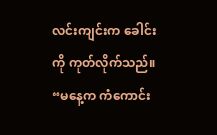လင်းကျင်းက ခေါင်းကို ကုတ်လိုက်သည်။
“မနေ့က ကံကောင်း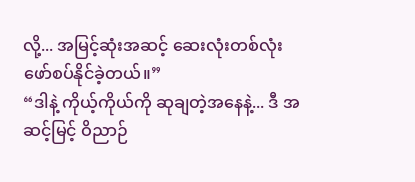လို့... အမြင့်ဆုံးအဆင့် ဆေးလုံးတစ်လုံး ဖော်စပ်နိုင်ခဲ့တယ်။”
“ဒါနဲ့ ကိုယ့်ကိုယ်ကို ဆုချတဲ့အနေနဲ့... ဒီ အဆင့်မြင့် ဝိညာဉ်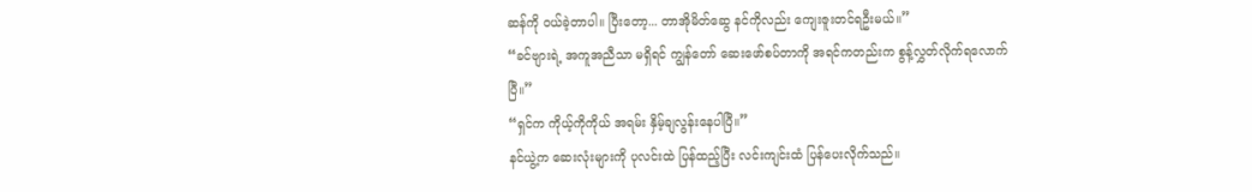ဆန်ကို ဝယ်ခဲ့တာပါ။ ပြီးတော့... တာအိုမိတ်ဆွေ နင်ကိုလည်း ကျေးဇူးတင်ရဦးမယ်။”
“ခင်ဗျားရဲ့ အကူအညီသာ မရှိရင် ကျွန်တော် ဆေးဖော်စပ်တာကို အရင်ကတည်းက စွန့်လွှတ်လိုက်ရလောက်ပြီ။”
“ရှင်က ကိုယ့်ကိုကိုယ် အရမ်း နှိမ့်ချလွန်းနေပါပြီ။”
နင်ယွဲ့က ဆေးလုံးများကို ပုလင်းထဲ ပြန်ထည့်ပြီး လင်းကျင်းထံ ပြန်ပေးလိုက်သည်။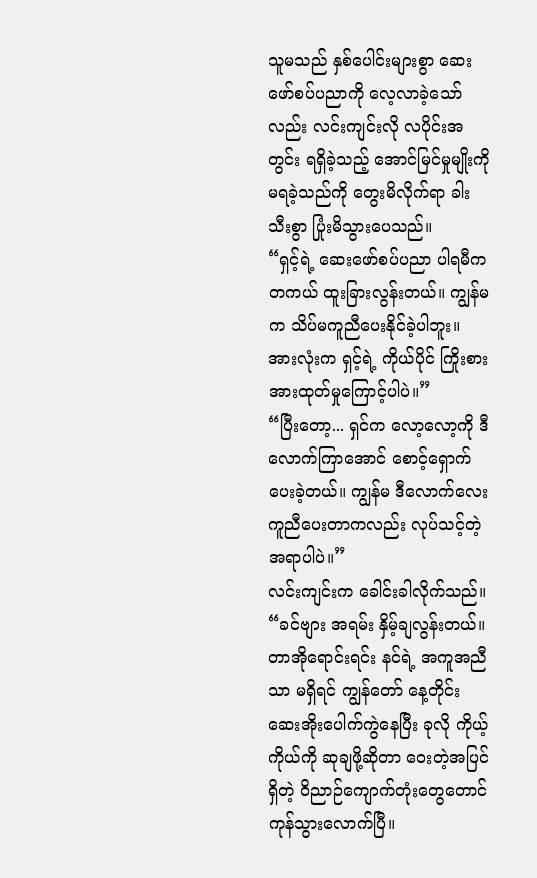သူမသည် နှစ်ပေါင်းများစွာ ဆေးဖော်စပ်ပညာကို လေ့လာခဲ့သော်လည်း လင်းကျင်းလို လပိုင်းအတွင်း ရရှိခဲ့သည့် အောင်မြင်မှုမျိုးကို မရခဲ့သည်ကို တွေးမိလိုက်ရာ ခါးသီးစွာ ပြုံးမိသွားပေသည်။
“ရှင့်ရဲ့ ဆေးဖော်စပ်ပညာ ပါရမီက တကယ် ထူးခြားလွန်းတယ်။ ကျွန်မက သိပ်မကူညီပေးနိုင်ခဲ့ပါဘူး။ အားလုံးက ရှင့်ရဲ့ ကိုယ်ပိုင် ကြိုးစားအားထုတ်မှုကြောင့်ပါပဲ။”
“ပြီးတော့... ရှင်က လော့လော့ကို ဒီလောက်ကြာအောင် စောင့်ရှောက်ပေးခဲ့တယ်။ ကျွန်မ ဒီလောက်လေး ကူညီပေးတာကလည်း လုပ်သင့်တဲ့အရာပါပဲ။”
လင်းကျင်းက ခေါင်းခါလိုက်သည်။
“ခင်ဗျား အရမ်း နှိမ့်ချလွန်းတယ်။ တာအိုရောင်းရင်း နင်ရဲ့ အကူအညီသာ မရှိရင် ကျွန်တော် နေ့တိုင်း ဆေးအိုးပေါက်ကွဲနေပြီး ခုလို ကိုယ့်ကိုယ်ကို ဆုချဖို့ဆိုတာ ဝေးတဲ့အပြင် ရှိတဲ့ ဝိညာဉ်ကျောက်တုံးတွေတောင် ကုန်သွားလောက်ပြီ။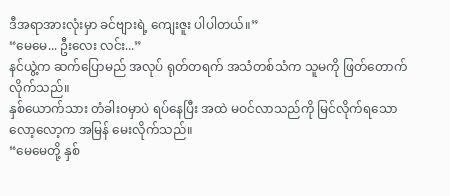ဒီအရာအားလုံးမှာ ခင်ဗျားရဲ့ ကျေးဇူး ပါပါတယ်။”
“မေမေ... ဦးလေး လင်း...”
နင်ယွဲ့က ဆက်ပြောမည် အလုပ် ရုတ်တရက် အသံတစ်သံက သူမကို ဖြတ်တောက်လိုက်သည်။
နှစ်ယောက်သား တံခါးဝမှာပဲ ရပ်နေပြီး အထဲ မဝင်လာသည်ကို မြင်လိုက်ရသော လော့လော့က အမြန် မေးလိုက်သည်။
“မေမေတို့ နှစ်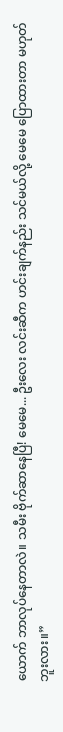ယောက် ဘာလုပ်နေတာလဲ။ သမီး ဗိုက်ဆာနေပြီ! မေမေ... ဦးလေး လင်းဆီက ဟင်းချက်နည်း သင်မယ်လို့ မေမေ ပြောထားတာ မဟုတ်ဘူးလား။”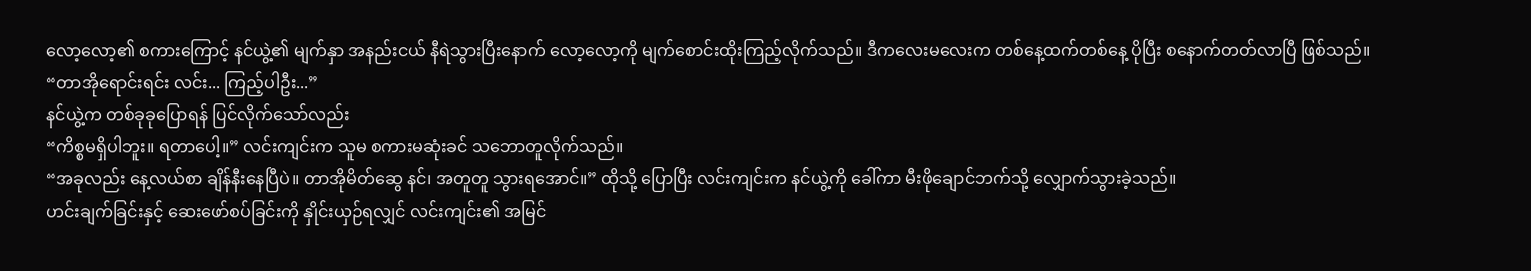လော့လော့၏ စကားကြောင့် နင်ယွဲ့၏ မျက်နှာ အနည်းငယ် နီရဲသွားပြီးနောက် လော့လော့ကို မျက်စောင်းထိုးကြည့်လိုက်သည်။ ဒီကလေးမလေးက တစ်နေ့ထက်တစ်နေ့ ပိုပြီး စနောက်တတ်လာပြီ ဖြစ်သည်။
“တာအိုရောင်းရင်း လင်း... ကြည့်ပါဦး...”
နင်ယွဲ့က တစ်ခုခုပြောရန် ပြင်လိုက်သော်လည်း
“ကိစ္စမရှိပါဘူး။ ရတာပေါ့။” လင်းကျင်းက သူမ စကားမဆုံးခင် သဘောတူလိုက်သည်။
“အခုလည်း နေ့လယ်စာ ချိန်နီးနေပြီပဲ။ တာအိုမိတ်ဆွေ နင်၊ အတူတူ သွားရအောင်။” ထိုသို့ ပြောပြီး လင်းကျင်းက နင်ယွဲ့ကို ခေါ်ကာ မီးဖိုချောင်ဘက်သို့ လျှောက်သွားခဲ့သည်။
ဟင်းချက်ခြင်းနှင့် ဆေးဖော်စပ်ခြင်းကို နှိုင်းယှဉ်ရလျှင် လင်းကျင်း၏ အမြင်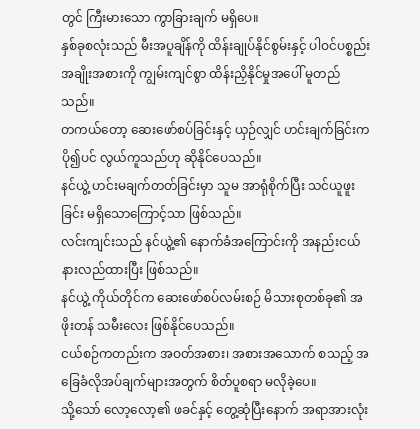တွင် ကြီးမားသော ကွာခြားချက် မရှိပေ။
နှစ်ခုစလုံးသည် မီးအပူချိန်ကို ထိန်းချုပ်နိုင်စွမ်းနှင့် ပါဝင်ပစ္စည်း အချိုးအစားကို ကျွမ်းကျင်စွာ ထိန်းညှိနိုင်မှုအပေါ် မူတည်သည်။
တကယ်တော့ ဆေးဖော်စပ်ခြင်းနှင့် ယှဉ်လျှင် ဟင်းချက်ခြင်းက ပို၍ပင် လွယ်ကူသည်ဟု ဆိုနိုင်ပေသည်။
နင်ယွဲ့ ဟင်းမချက်တတ်ခြင်းမှာ သူမ အာရုံစိုက်ပြီး သင်ယူဖူးခြင်း မရှိသောကြောင့်သာ ဖြစ်သည်။
လင်းကျင်းသည် နင်ယွဲ့၏ နောက်ခံအကြောင်းကို အနည်းငယ် နားလည်ထားပြီး ဖြစ်သည်။
နင်ယွဲ့ ကိုယ်တိုင်က ဆေးဖော်စပ်လမ်းစဉ် မိသားစုတစ်ခု၏ အဖိုးတန် သမီးလေး ဖြစ်နိုင်ပေသည်။
ငယ်စဉ်ကတည်းက အဝတ်အစား၊ အစားအသောက် စသည့် အခြေခံလိုအပ်ချက်များအတွက် စိတ်ပူစရာ မလိုခဲ့ပေ။
သို့သော် လော့လော့၏ ဖခင်နှင့် တွေ့ဆုံပြီးနောက် အရာအားလုံး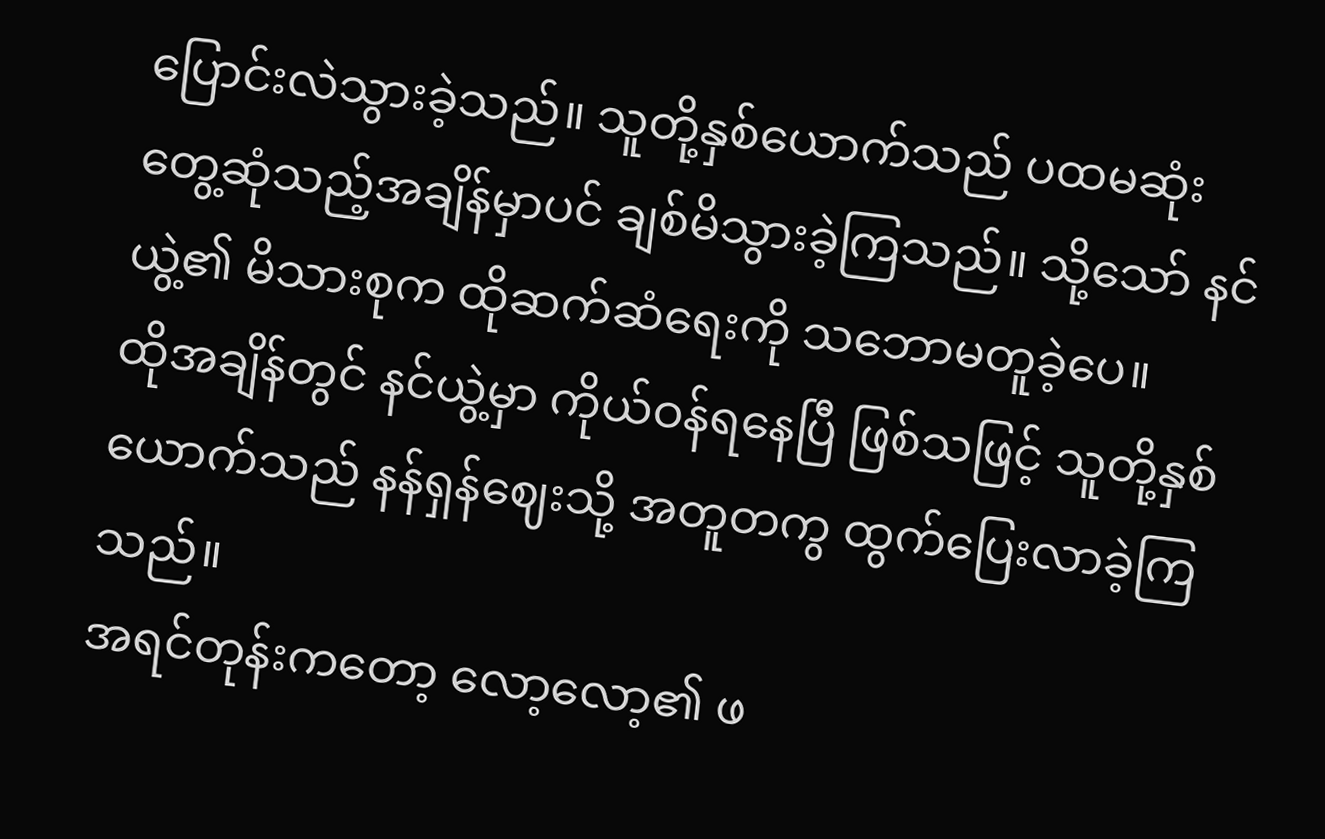ပြောင်းလဲသွားခဲ့သည်။ သူတို့နှစ်ယောက်သည် ပထမဆုံး တွေ့ဆုံသည့်အချိန်မှာပင် ချစ်မိသွားခဲ့ကြသည်။ သို့သော် နင်ယွဲ့၏ မိသားစုက ထိုဆက်ဆံရေးကို သဘောမတူခဲ့ပေ။
ထိုအချိန်တွင် နင်ယွဲ့မှာ ကိုယ်ဝန်ရနေပြီ ဖြစ်သဖြင့် သူတို့နှစ်ယောက်သည် နန်ရှန်ဈေးသို့ အတူတကွ ထွက်ပြေးလာခဲ့ကြသည်။
အရင်တုန်းကတော့ လော့လော့၏ ဖ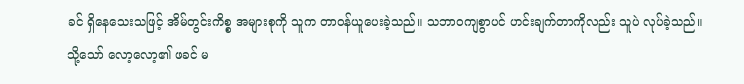ခင် ရှိနေသေးသဖြင့် အိမ်တွင်းကိစ္စ အများစုကို သူက တာဝန်ယူပေးခဲ့သည်။ သဘာဝကျစွာပင် ဟင်းချက်တာကိုလည်း သူပဲ လုပ်ခဲ့သည်။
သို့သော် လော့လော့၏ ဖခင် မ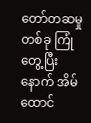တော်တဆမှုတစ်ခု ကြုံတွေ့ပြီးနောက် အိမ်ထောင်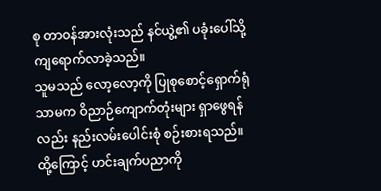စု တာဝန်အားလုံးသည် နင်ယွဲ့၏ ပခုံးပေါ်သို့ ကျရောက်လာခဲ့သည်။
သူမသည် လော့လော့ကို ပြုစုစောင့်ရှောက်ရုံသာမက ဝိညာဉ်ကျောက်တုံးများ ရှာဖွေရန်လည်း နည်းလမ်းပေါင်းစုံ စဉ်းစားရသည်။
ထို့ကြောင့် ဟင်းချက်ပညာကို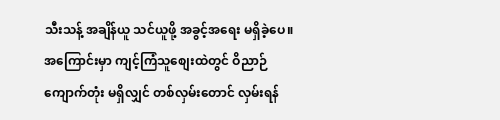သီးသန့် အချိန်ယူ သင်ယူဖို့ အခွင့်အရေး မရှိခဲ့ပေ။ အကြောင်းမှာ ကျင့်ကြံသူစျေးထဲတွင် ဝိညာဉ်ကျောက်တုံး မရှိလျှင် တစ်လှမ်းတောင် လှမ်းရန်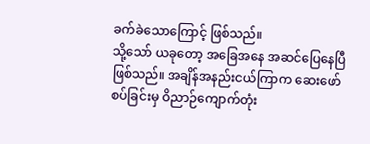ခက်ခဲသောကြောင့် ဖြစ်သည်။
သို့သော် ယခုတော့ အခြေအနေ အဆင်ပြေနေပြီ ဖြစ်သည်။ အချိန်အနည်းငယ်ကြာက ဆေးဖော်စပ်ခြင်းမှ ဝိညာဉ်ကျောက်တုံး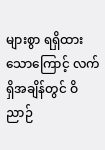များစွာ ရရှိထားသောကြောင့် လက်ရှိအချိန်တွင် ဝိညာဉ်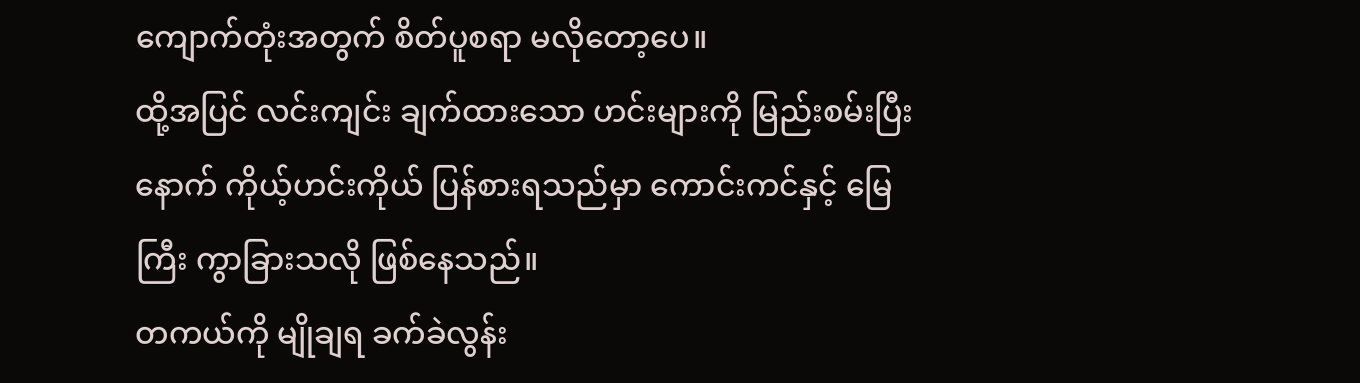ကျောက်တုံးအတွက် စိတ်ပူစရာ မလိုတော့ပေ။
ထို့အပြင် လင်းကျင်း ချက်ထားသော ဟင်းများကို မြည်းစမ်းပြီးနောက် ကိုယ့်ဟင်းကိုယ် ပြန်စားရသည်မှာ ကောင်းကင်နှင့် မြေကြီး ကွာခြားသလို ဖြစ်နေသည်။
တကယ်ကို မျိုချရ ခက်ခဲလွန်း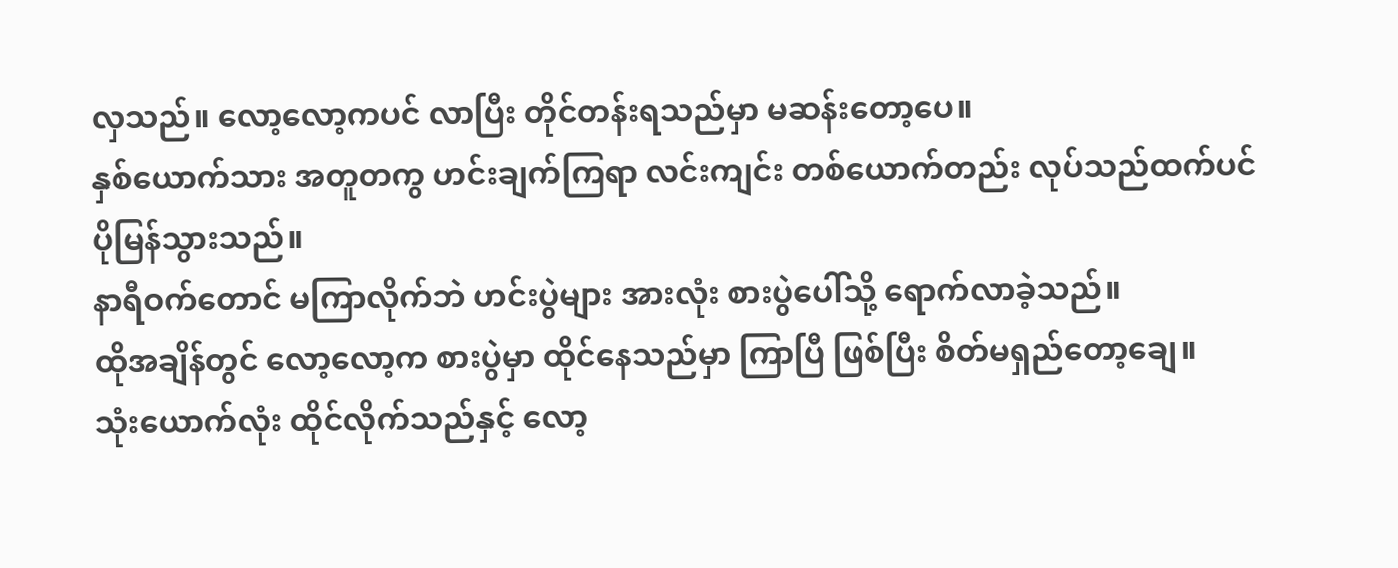လှသည်။ လော့လော့ကပင် လာပြီး တိုင်တန်းရသည်မှာ မဆန်းတော့ပေ။
နှစ်ယောက်သား အတူတကွ ဟင်းချက်ကြရာ လင်းကျင်း တစ်ယောက်တည်း လုပ်သည်ထက်ပင် ပိုမြန်သွားသည်။
နာရီဝက်တောင် မကြာလိုက်ဘဲ ဟင်းပွဲများ အားလုံး စားပွဲပေါ်သို့ ရောက်လာခဲ့သည်။
ထိုအချိန်တွင် လော့လော့က စားပွဲမှာ ထိုင်နေသည်မှာ ကြာပြီ ဖြစ်ပြီး စိတ်မရှည်တော့ချေ။
သုံးယောက်လုံး ထိုင်လိုက်သည်နှင့် လော့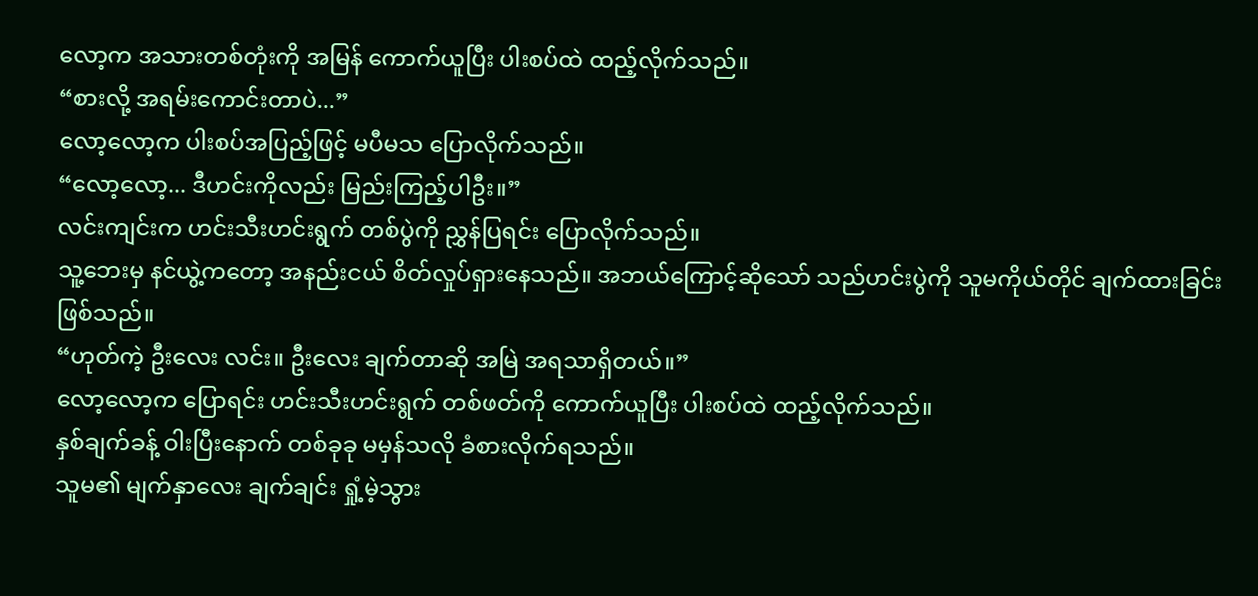လော့က အသားတစ်တုံးကို အမြန် ကောက်ယူပြီး ပါးစပ်ထဲ ထည့်လိုက်သည်။
“စားလို့ အရမ်းကောင်းတာပဲ...”
လော့လော့က ပါးစပ်အပြည့်ဖြင့် မပီမသ ပြောလိုက်သည်။
“လော့လော့... ဒီဟင်းကိုလည်း မြည်းကြည့်ပါဦး။”
လင်းကျင်းက ဟင်းသီးဟင်းရွက် တစ်ပွဲကို ညွှန်ပြရင်း ပြောလိုက်သည်။
သူ့ဘေးမှ နင်ယွဲ့ကတော့ အနည်းငယ် စိတ်လှုပ်ရှားနေသည်။ အဘယ်ကြောင့်ဆိုသော် သည်ဟင်းပွဲကို သူမကိုယ်တိုင် ချက်ထားခြင်း ဖြစ်သည်။
“ဟုတ်ကဲ့ ဦးလေး လင်း။ ဦးလေး ချက်တာဆို အမြဲ အရသာရှိတယ်။”
လော့လော့က ပြောရင်း ဟင်းသီးဟင်းရွက် တစ်ဖတ်ကို ကောက်ယူပြီး ပါးစပ်ထဲ ထည့်လိုက်သည်။
နှစ်ချက်ခန့် ဝါးပြီးနောက် တစ်ခုခု မမှန်သလို ခံစားလိုက်ရသည်။
သူမ၏ မျက်နှာလေး ချက်ချင်း ရှုံ့မဲ့သွား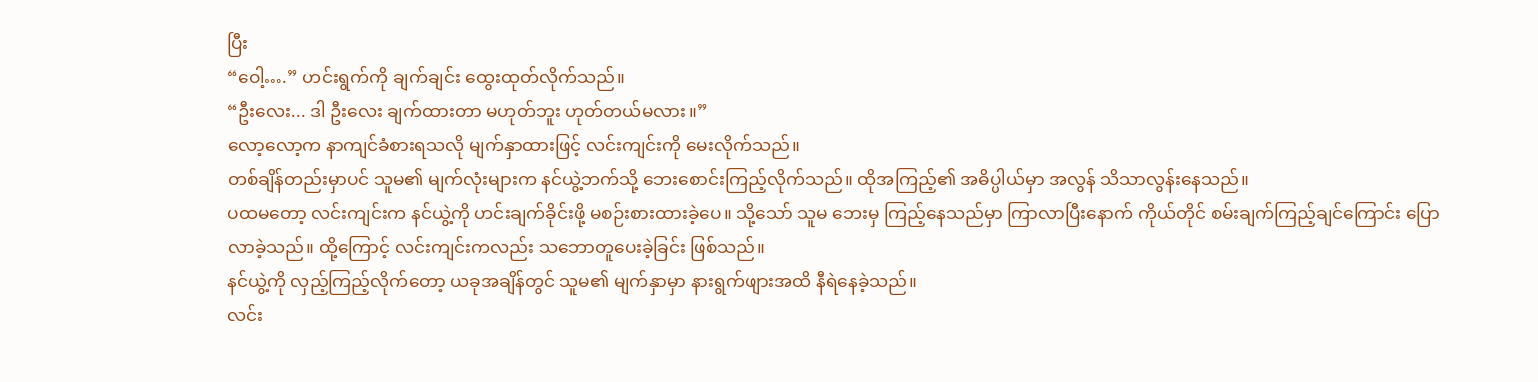ပြီး
“ဝေါ့….” ဟင်းရွက်ကို ချက်ချင်း ထွေးထုတ်လိုက်သည်။
“ဦးလေး... ဒါ ဦးလေး ချက်ထားတာ မဟုတ်ဘူး ဟုတ်တယ်မလား။”
လော့လော့က နာကျင်ခံစားရသလို မျက်နှာထားဖြင့် လင်းကျင်းကို မေးလိုက်သည်။
တစ်ချိန်တည်းမှာပင် သူမ၏ မျက်လုံးများက နင်ယွဲ့ဘက်သို့ ဘေးစောင်းကြည့်လိုက်သည်။ ထိုအကြည့်၏ အဓိပ္ပါယ်မှာ အလွန် သိသာလွန်းနေသည်။
ပထမတော့ လင်းကျင်းက နင်ယွဲ့ကို ဟင်းချက်ခိုင်းဖို့ မစဉ်းစားထားခဲ့ပေ။ သို့သော် သူမ ဘေးမှ ကြည့်နေသည်မှာ ကြာလာပြီးနောက် ကိုယ်တိုင် စမ်းချက်ကြည့်ချင်ကြောင်း ပြောလာခဲ့သည်။ ထို့ကြောင့် လင်းကျင်းကလည်း သဘောတူပေးခဲ့ခြင်း ဖြစ်သည်။
နင်ယွဲ့ကို လှည့်ကြည့်လိုက်တော့ ယခုအချိန်တွင် သူမ၏ မျက်နှာမှာ နားရွက်ဖျားအထိ နီရဲနေခဲ့သည်။
လင်း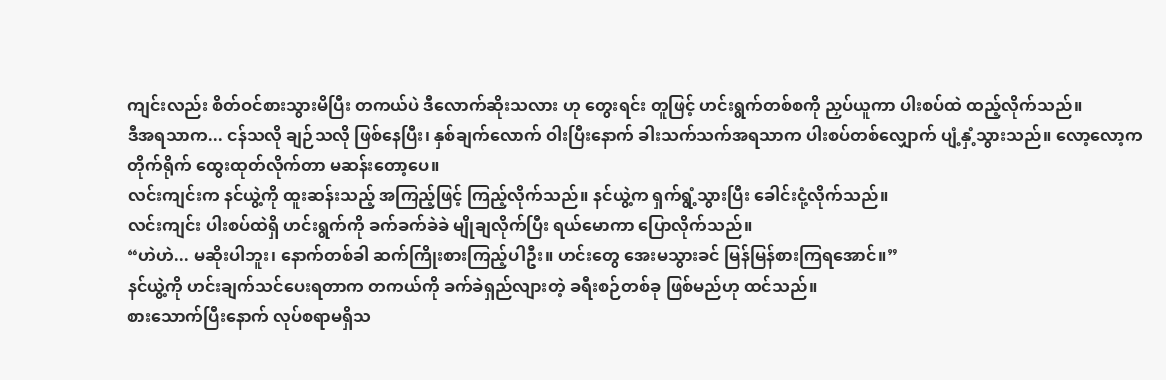ကျင်းလည်း စိတ်ဝင်စားသွားမိပြီး တကယ်ပဲ ဒီလောက်ဆိုးသလား ဟု တွေးရင်း တူဖြင့် ဟင်းရွက်တစ်စကို ညှပ်ယူကာ ပါးစပ်ထဲ ထည့်လိုက်သည်။
ဒီအရသာက... ငန်သလို ချဉ်သလို ဖြစ်နေပြီး၊ နှစ်ချက်လောက် ဝါးပြီးနောက် ခါးသက်သက်အရသာက ပါးစပ်တစ်လျှောက် ပျံ့နှံ့သွားသည်။ လော့လော့က တိုက်ရိုက် ထွေးထုတ်လိုက်တာ မဆန်းတော့ပေ။
လင်းကျင်းက နင်ယွဲ့ကို ထူးဆန်းသည့် အကြည့်ဖြင့် ကြည့်လိုက်သည်။ နင်ယွဲ့က ရှက်ရွံ့သွားပြီး ခေါင်းငုံ့လိုက်သည်။
လင်းကျင်း ပါးစပ်ထဲရှိ ဟင်းရွက်ကို ခက်ခက်ခဲခဲ မျိုချလိုက်ပြီး ရယ်မောကာ ပြောလိုက်သည်။
“ဟဲဟဲ... မဆိုးပါဘူး၊ နောက်တစ်ခါ ဆက်ကြိုးစားကြည့်ပါဦး။ ဟင်းတွေ အေးမသွားခင် မြန်မြန်စားကြရအောင်။”
နင်ယွဲ့ကို ဟင်းချက်သင်ပေးရတာက တကယ်ကို ခက်ခဲရှည်လျားတဲ့ ခရီးစဉ်တစ်ခု ဖြစ်မည်ဟု ထင်သည်။
စားသောက်ပြီးနောက် လုပ်စရာမရှိသ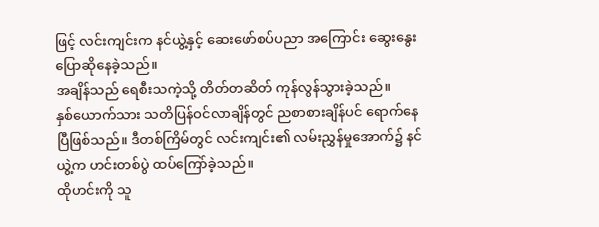ဖြင့် လင်းကျင်းက နင်ယွဲ့နှင့် ဆေးဖော်စပ်ပညာ အကြောင်း ဆွေးနွေးပြောဆိုနေခဲ့သည်။
အချိန်သည် ရေစီးသကဲ့သို့ တိတ်တဆိတ် ကုန်လွန်သွားခဲ့သည်။
နှစ်ယောက်သား သတိပြန်ဝင်လာချိန်တွင် ညစာစားချိန်ပင် ရောက်နေပြီဖြစ်သည်။ ဒီတစ်ကြိမ်တွင် လင်းကျင်း၏ လမ်းညွှန်မှုအောက်၌ နင်ယွဲ့က ဟင်းတစ်ပွဲ ထပ်ကြော်ခဲ့သည်။
ထိုဟင်းကို သူ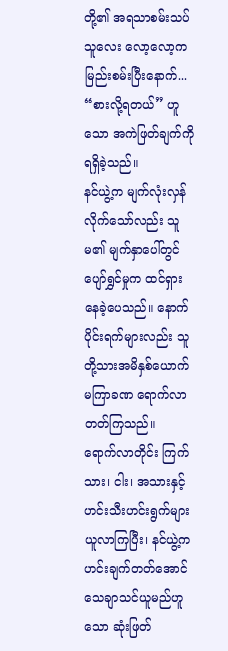တို့၏ အရသာစမ်းသပ်သူလေး လော့လော့က မြည်းစမ်းပြီးနောက်... “စားလို့ရတယ်” ဟူသော အကဲဖြတ်ချက်ကို ရရှိခဲ့သည်။
နင်ယွဲ့က မျက်လုံးလှန်လိုက်သော်လည်း သူမ၏ မျက်နှာပေါ်တွင် ပျော်ရွှင်မှုက ထင်ရှားနေခဲ့ပေသည်။ နောက်ပိုင်းရက်များလည်း သူတို့သားအမိနှစ်ယောက် မကြာခဏ ရောက်လာတတ်ကြသည်။
ရောက်လာတိုင်း ကြက်သား၊ ငါး၊ အသားနှင့် ဟင်းသီးဟင်းရွက်များ ယူလာကြပြီး၊ နင်ယွဲ့က ဟင်းချက်တတ်အောင် သေချာသင်ယူမည်ဟူသော ဆုံးဖြတ်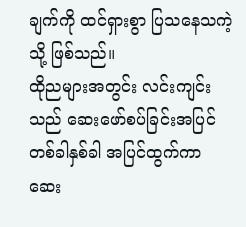ချက်ကို ထင်ရှားစွာ ပြသနေသကဲ့သို့ ဖြစ်သည်။
ထိုညများအတွင်း လင်းကျင်းသည် ဆေးဖော်စပ်ခြင်းအပြင် တစ်ခါနှစ်ခါ အပြင်ထွက်ကာ ဆေး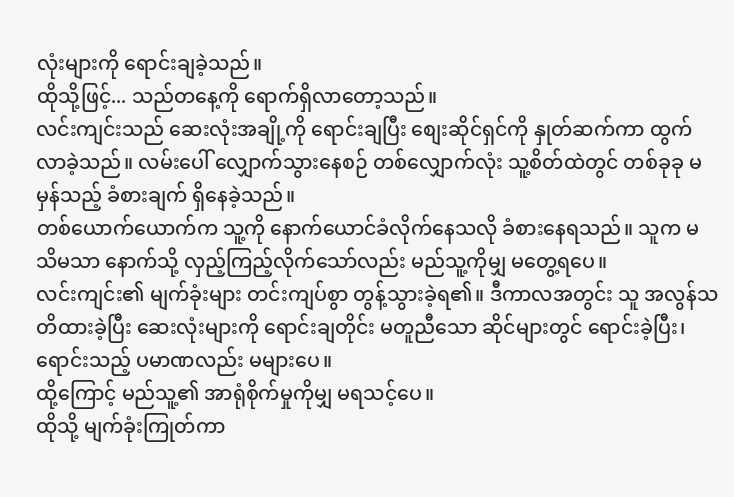လုံးများကို ရောင်းချခဲ့သည်။
ထိုသို့ဖြင့်... သည်တနေ့ကို ရောက်ရှိလာတော့သည်။
လင်းကျင်းသည် ဆေးလုံးအချို့ကို ရောင်းချပြီး စျေးဆိုင်ရှင်ကို နှုတ်ဆက်ကာ ထွက်လာခဲ့သည်။ လမ်းပေါ် လျှောက်သွားနေစဉ် တစ်လျှောက်လုံး သူ့စိတ်ထဲတွင် တစ်ခုခု မမှန်သည့် ခံစားချက် ရှိနေခဲ့သည်။
တစ်ယောက်ယောက်က သူ့ကို နောက်ယောင်ခံလိုက်နေသလို ခံစားနေရသည်။ သူက မသိမသာ နောက်သို့ လှည့်ကြည့်လိုက်သော်လည်း မည်သူ့ကိုမျှ မတွေ့ရပေ။
လင်းကျင်း၏ မျက်ခုံးများ တင်းကျပ်စွာ တွန့်သွားခဲ့ရ၏။ ဒီကာလအတွင်း သူ အလွန်သတိထားခဲ့ပြီး ဆေးလုံးများကို ရောင်းချတိုင်း မတူညီသော ဆိုင်များတွင် ရောင်းခဲ့ပြီး၊ ရောင်းသည့် ပမာဏလည်း မများပေ။
ထို့ကြောင့် မည်သူ့၏ အာရုံစိုက်မှုကိုမျှ မရသင့်ပေ။
ထိုသို့ မျက်ခုံးကြုတ်ကာ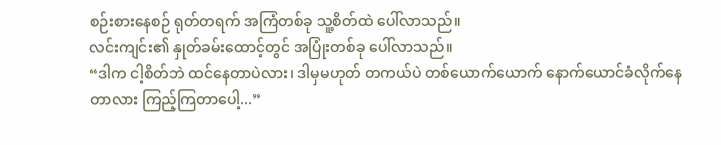စဉ်းစားနေစဉ် ရုတ်တရက် အကြံတစ်ခု သူ့စိတ်ထဲ ပေါ်လာသည်။
လင်းကျင်း၏ နှုတ်ခမ်းထောင့်တွင် အပြုံးတစ်ခု ပေါ်လာသည်။
“ဒါက ငါ့စိတ်ဘဲ ထင်နေတာပဲလား၊ ဒါမှမဟုတ် တကယ်ပဲ တစ်ယောက်ယောက် နောက်ယောင်ခံလိုက်နေတာလား ကြည့်ကြတာပေါ့...”